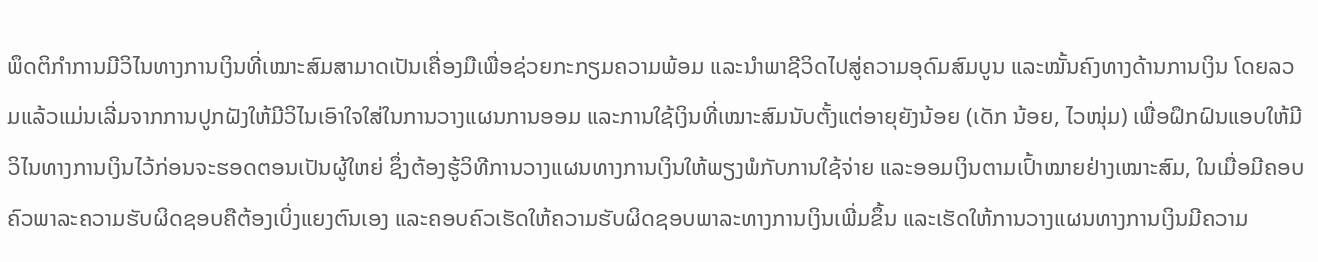ພຶດຕິກຳການມີວິໄນທາງການເງິນທີ່ເໝາະສົມສາມາດເປັນເຄື່ອງມືເພື່ອຊ່ວຍກະກຽມຄວາມພ້ອມ ແລະນຳພາຊີວິດໄປສູ່ຄວາມອຸດົມສົມບູນ ແລະໝັ້ນຄົງທາງດ້ານການເງິນ ໂດຍລວມແລ້ວແມ່ນເລີ່ມຈາກການປູກຝັງໃຫ້ມີວິໄນເອົາໃຈໃສ່ໃນການວາງແຜນການອອມ ແລະການໃຊ້ເງິນທີ່ເໝາະສົມນັບຕັ້ງແຕ່ອາຍຸຍັງນ້ອຍ (ເດັກ ນ້ອຍ, ໄວໜຸ່ມ) ເພື່ອຝຶກຝົນແອບໃຫ້ມີວິໄນທາງການເງິນໄວ້ກ່ອນຈະຮອດຕອນເປັນຜູ້ໃຫຍ່ ຊຶ່ງຕ້ອງຮູ້ວິທີການວາງແຜນທາງການເງິນໃຫ້ພຽງພໍກັບການໃຊ້ຈ່າຍ ແລະອອມເງິນຕາມເປົ້າໝາຍຢ່າງເໝາະສົມ, ໃນເມື່ອມີຄອບຄົວພາລະຄວາມຮັບຜິດຊອບຄືຕ້ອງເບິ່ງແຍງຕົນເອງ ແລະຄອບຄົວເຮັດໃຫ້ຄວາມຮັບຜິດຊອບພາລະທາງການເງິນເພີ່ມຂຶ້ນ ແລະເຮັດໃຫ້ການວາງແຜນທາງການເງິນມີຄວາມ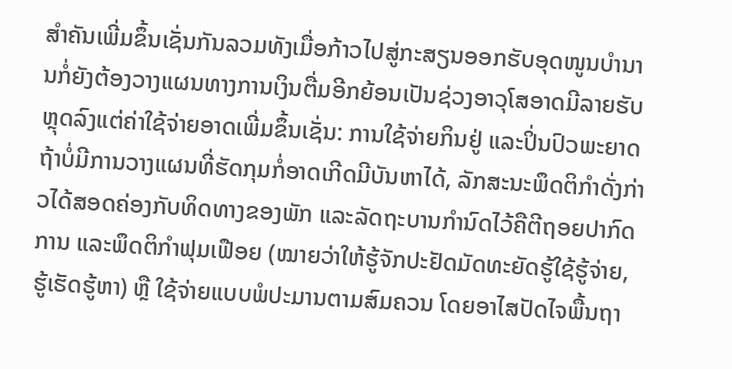ສຳຄັນເພີ່ມຂຶ້ນເຊັ່ນກັນລວມທັງເມື່ອກ້າວໄປສູ່ກະສຽນອອກຮັບອຸດໜູນບຳນານກໍ່ຍັງຕ້ອງວາງແຜນທາງການເງິນຕື່ມອີກຍ້ອນເປັນຊ່ວງອາວຸໂສອາດມີລາຍຮັບຫຼຸດລົງແຕ່ຄ່າໃຊ້ຈ່າຍອາດເພີ່ມຂຶ້ນເຊັ່ນ: ການໃຊ້ຈ່າຍກິນຢູ່ ແລະປິ່ນປົວພະຍາດຖ້າບໍ່ມີການວາງແຜນທີ່ຮັດກຸມກໍ່ອາດເກີດມີບັນຫາໄດ້, ລັກສະນະພຶດຕິກໍາດັ່ງກ່າວໄດ້ສອດຄ່ອງກັບທິດທາງຂອງພັກ ແລະລັດຖະບານກຳນົດໄວ້ຄືຕີຖອຍປາກົດການ ແລະພຶດຕິກຳຟຸມເຟືອຍ (ໝາຍວ່າໃຫ້ຮູ້ຈັກປະຢັດມັດທະຍັດຮູ້ໃຊ້ຮູ້ຈ່າຍ, ຮູ້ເຮັດຮູ້ຫາ) ຫຼື ໃຊ້ຈ່າຍແບບພໍປະມານຕາມສົມຄວນ ໂດຍອາໄສປັດໄຈພື້ນຖາ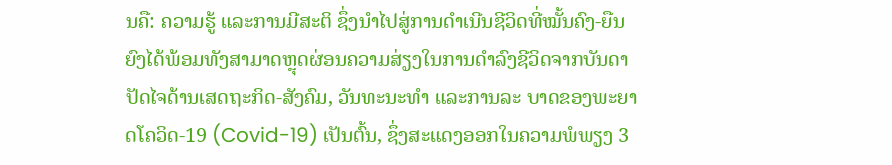ນຄື: ຄວາມຮູ້ ແລະການມີສະຕິ ຊຶ່ງນໍາໄປສູ່ການດໍາເນີນຊີວິດທີ່ໝັ້ນຄົງ-ຍືນຍົງໄດ້ພ້ອມທັງສາມາດຫຼຸດຜ່ອນຄວາມສ່ຽງໃນການດຳລົງຊີວິດຈາກບັນດາປັດໄຈດ້ານເສດຖະກິດ-ສັງຄົມ, ວັນທະນະທຳ ແລະການລະ ບາດຂອງພະຍາດໂຄວິດ-19 (Covid-19) ເປັນຕົ້ນ, ຊຶ່ງສະແດງອອກໃນຄວາມພໍພຽງ 3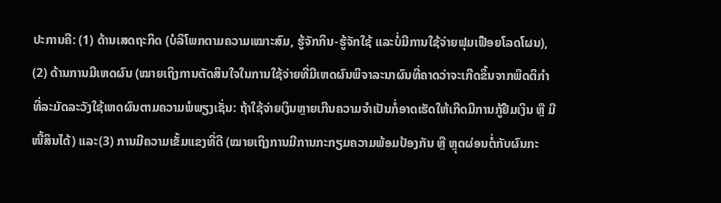ປະການຄື: (1) ດ້ານເສດຖະກິດ (ບໍລິໂພກຕາມຄວາມເໝາະສົມ, ຮູ້ຈັກກິນ-ຮູ້ຈັກໃຊ້ ແລະບໍ່ມີການໃຊ້ຈ່າຍຟຸມເຟືອຍໂລດໂຜນ), (2) ດ້ານການມີເຫດຜົນ (ໝາຍເຖິງການຕັດສິນໃຈໃນການໃຊ້ຈ່າຍທີ່ມີເຫດຜົນພິຈາລະນາຜົນທີ່ຄາດວ່າຈະເກີດຂຶ້ນຈາກພຶດຕິກຳທີ່ລະມັດລະວັງໃຊ້ເຫດຜົນຕາມຄວາມພໍພຽງເຊັ່ນ: ຖ້າໃຊ້ຈ່າຍເງິນຫຼາຍເກີນຄວາມຈຳເປັນກ່ໍອາດເຮັດໃຫ້ເກີດມີການກູ້ຢືມເງິນ ຫຼື ມີໜີ້ສິນໄດ້) ແລະ(3) ການມີຄວາມເຂັ້ມແຂງທີ່ດີ (ໝາຍເຖິງການມີການກະກຽມຄວາມພ້ອມປ້ອງກັນ ຫຼື ຫຼຸດຜ່ອນຕໍ່ກັບຜົນກະ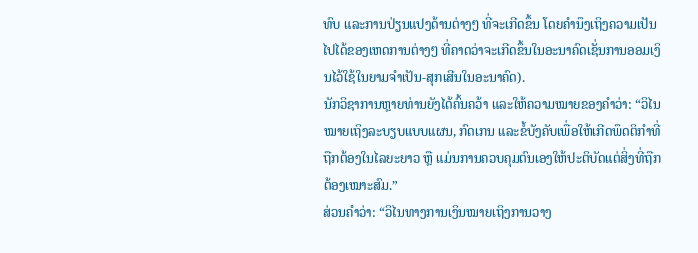ທົບ ແລະການປ່ຽນແປງດ້ານຕ່າງໆ ທີ່ຈະເກີດຂຶ້ນ ໂດຍຄຳນຶງເຖິງຄວາມເປັນໄປໄດ້ຂອງເຫດການຕ່າງໆ ທີ່ຄາດວ່າຈະເກີດຂຶ້ນໃນອະນາຄົດເຊັ່ນການອອມເງິນໄວ້ໃຊ້ໃນຍາມຈຳເປັນ-ສຸກເສີນໃນອະນາຄົດ).
ນັກວິຊາການຫຼາຍທ່ານຍັງໄດ້ຄົ້ນຄວ້າ ແລະໃຫ້ຄວາມໝາຍຂອງຄຳວ່າ: “ວິໄນໝາຍເຖິງລະບຽບແບບແຜນ, ກົດເກນ ແລະຂໍ້ບັງຄັບເພື່ອໃຫ້ເກີດພຶດຕິກຳທີ່ຖືກຕ້ອງໃນໄລຍະຍາວ ຫຼື ແມ່ນການຄວບຄຸມຕົນເອງໃຫ້ປະຕິບັດແຕ່ສິ່ງທີ່ຖືກຕ້ອງເໝາະສົມ.”
ສ່ວນຄຳວ່າ: “ວິໄນທາງການເງິນໝາຍເຖິງການວາງ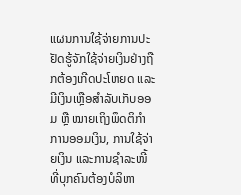ແຜນການໃຊ້ຈ່າຍການປະຢັດຮູ້ຈັກໃຊ້ຈ່າຍເງິນຢ່າງຖືກຕ້ອງເກີດປະໂຫຍດ ແລະມີເງິນເຫຼືອສຳລັບເກັບອອມ ຫຼື ໝາຍເຖິງພຶດຕິກຳການອອມເງິນ, ການໃຊ້ຈ່າຍເງິນ ແລະການຊໍາລະໜີ້ທີ່ບຸກຄົນຕ້ອງບໍລິຫາ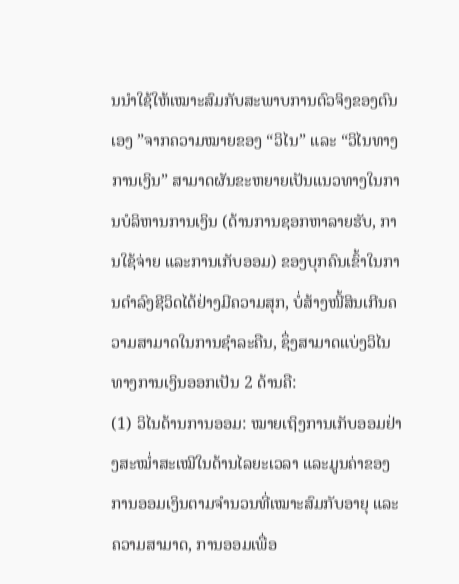ນນຳໃຊ້ໃຫ້ເໝາະສົມກັບສະພາບການຕົວຈິງຂອງຕົນເອງ ”ຈາກຄວາມໝາຍຂອງ “ວິໄນ” ແລະ “ວິໄນທາງການເງິນ” ສາມາດຜັນຂະຫຍາຍເປັນແນວທາງໃນການບໍລິຫານການເງິນ (ດ້ານການຊອກຫາລາຍຮັບ, ການໃຊ້ຈ່າຍ ແລະການເກັບອອມ) ຂອງບຸກຄົນເຂົ້າໃນການດໍາລົງຊີວິດໄດ້ຢ່າງມີຄວາມສຸກ, ບໍ່ສ້າງໜີ້ສິນເກີນຄວາມສາມາດໃນການຊຳລະຄືນ, ຊຶ່ງສາມາດແບ່ງວິໄນທາງການເງິນອອກເປັນ 2 ດ້ານຄື:
(1) ວິໄນດ້ານການອອມ: ໝາຍເຖິງການເກັບອອມຢ່າງສະໝໍ່າສະເໝີໃນດ້ານໄລຍະເວລາ ແລະມູນຄ່າຂອງການອອມເງິນຕາມຈຳນວນທີ່ເໝາະສົມກັບອາຍຸ ແລະຄວາມສາມາດ, ການອອມເພື່ອ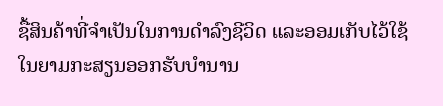ຊື້ສິນຄ້າທີ່ຈຳເປັນໃນການດຳລົງຊີວິດ ແລະອອມເກັບໄວ້ໃຊ້ໃນຍາມກະສຽນອອກຮັບບຳນານ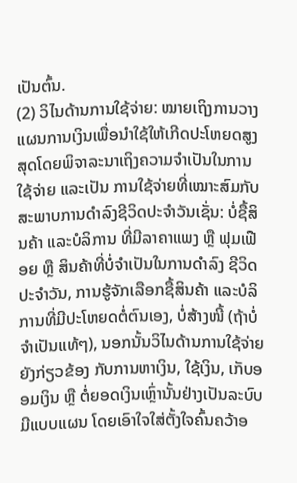ເປັນຕົ້ນ.
(2) ວິໄນດ້ານການໃຊ້ຈ່າຍ: ໝາຍເຖິງການວາງແຜນການເງິນເພື່ອນໍາໃຊ້ໃຫ້ເກີດປະໂຫຍດສູງ ສຸດໂດຍພິຈາລະນາເຖິງຄວາມຈຳເປັນໃນການໃຊ້ຈ່າຍ ແລະເປັນ ການໃຊ້ຈ່າຍທີ່ເໝາະສົມກັບສະພາບການດຳລົງຊີວິດປະຈຳວັນເຊັ່ນ: ບໍ່ຊື້ສິນຄ້າ ແລະບໍລິການ ທີ່ມີລາຄາແພງ ຫຼື ຟຸມເຟືອຍ ຫຼື ສິນຄ້າທີ່ບໍ່ຈຳເປັນໃນການດຳລົງ ຊີວິດປະຈຳວັນ, ການຮູ້ຈັກເລືອກຊື້ສິນຄ້າ ແລະບໍລິການທີ່ມີປະໂຫຍດຕໍ່ຕົນເອງ, ບໍ່ສ້າງໜີ້ (ຖ້າບໍ່ຈໍາເປັນແທ້ໆ), ນອກນັ້ນວິໄນດ້ານການໃຊ້ຈ່າຍຍັງກ່ຽວຂ້ອງ ກັບການຫາເງິນ, ໃຊ້ເງິນ, ເກັບອອມເງິນ ຫຼື ຕໍ່ຍອດເງິນເຫຼົ່ານັ້ນຢ່າງເປັນລະບົບມີແບບແຜນ ໂດຍເອົາໃຈໃສ່ຕັ້ງໃຈຄົ້ນຄວ້າອ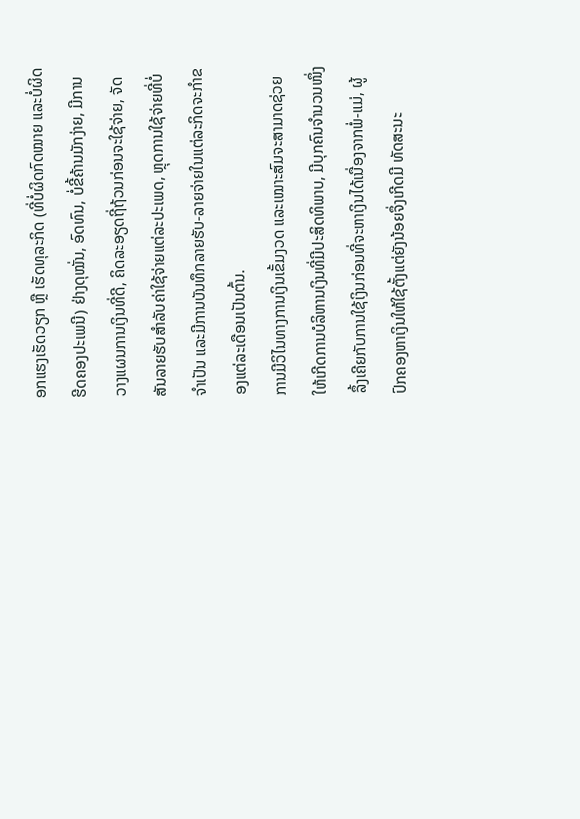ອກແຮງເຮັດວຽກ ຫຼື ເຮັດທຸລະກິດ (ທີ່ບໍ່ຜິດກົດໝາຍ ແລະບໍ່ຜິດຮີດຄອງປະເພນີ) ຢ່າງດຸໝັ່ນ, ອົດທົນ, ບໍ່ຂີ້ຄ້ານມັກງ່າຍ, ມີການວາງແຜນການເງິນທີ່ດີ, ຄິດລະອຽດຖີ່ຖ້ວນກ່ອນຈະໃຊ້ຈ່າຍ, ຈັດສັນລາຍຮັບສໍາລັບຄ່າໃຊ້ຈ່າຍແຕ່ລະປະເພດ, ຫຼຸດການໃຊ້ຈ່າຍທີ່ບໍ່ຈໍາເປັນ ແລະມີການບັນທຶກລາຍຮັບ-ລາຍຈ່າຍໃນແຕ່ລະກິດຈະກຳຂອງແຕ່ລະເດືອນເປັນຕົ້ນ.
ການມີວິໄນທາງການເງິນເຂັ້ມງວດ ແລະເໝາະສົມຈະສາມາດຊ່ວຍໃຫ້ເກີດການບໍລິຫານເງິນທີ່ມີປະສິດທິພາບ, ມີບຸກຄົນຈຳນວນໜຶ່ງລຶ້ງເຄີຍກັບການໃຊ້ເງິນກ່ອນທີ່ຈະຫາເງິນໄດ້ເນື່ອງຈາກພໍ່-ແມ່, ຜູ້ປົກຄອງຫາເງິນໃຫ້ໃຊ້ຕັ້ງແຕ່ຍັງນ້ອຍຈຶ່ງເກີດມີ ທັດສະນະ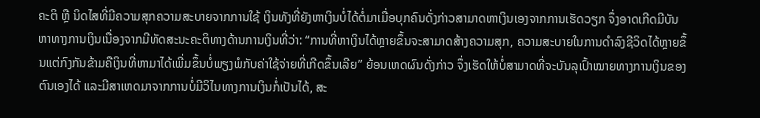ຄະຕິ ຫຼື ນິດໄສທີ່ມີຄວາມສຸກຄວາມສະບາຍຈາກການໃຊ້ ເງິນທັງທີ່ຍັງຫາເງິນບໍ່ໄດ້ຕໍ່ມາເມື່ອບຸກຄົນດັ່ງກ່າວສາມາດຫາເງິນເອງຈາກການເຮັດວຽກ ຈຶ່ງອາດເກີດມີບັນຫາທາງການເງິນເນື່ອງຈາກມີທັດສະນະຄະຕິທາງດ້ານການເງິນທີ່ວ່າ: “ການທີ່ຫາເງິນໄດ້ຫຼາຍຂຶ້ນຈະສາມາດສ້າງຄວາມສຸກ, ຄວາມສະບາຍໃນການດຳລົງຊີວິດໄດ້ຫຼາຍຂຶ້ນແຕ່ກົງກັນຂ້າມຄືເງິນທີ່ຫາມາໄດ້ເພີ່ມຂຶ້ນບໍ່ພຽງພໍກັບຄ່າໃຊ້ຈ່າຍທີ່ເກີດຂຶ້ນເລີຍ” ຍ້ອນເຫດຜົນດັ່ງກ່າວ ຈຶ່ງເຮັດໃຫ້ບໍ່ສາມາດທີ່ຈະບັນລຸເປົ້າໝາຍທາງການເງິນຂອງຕົນເອງໄດ້ ແລະມີສາເຫດມາຈາກການບໍ່ມີວິໄນທາງການເງິນກໍ່ເປັນໄດ້, ສະ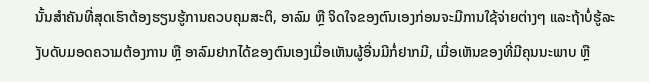ນັ້ນສຳຄັນທີ່ສຸດເຮົາຕ້ອງຮຽນຮູ້ການຄວບຄຸມສະຕິ, ອາລົມ ຫຼື ຈິດໃຈຂອງຕົນເອງກ່ອນຈະມີການໃຊ້ຈ່າຍຕ່າງໆ ແລະຖ້າບໍ່ຮູ້ລະງັບດັບມອດຄວາມຕ້ອງການ ຫຼື ອາລົມຢາກໄດ້ຂອງຕົນເອງເມື່ອເຫັນຜູ້ອື່ນມີກໍ່ຢາກມີ, ເມື່ອເຫັນຂອງທີ່ມີຄຸນນະພາບ ຫຼື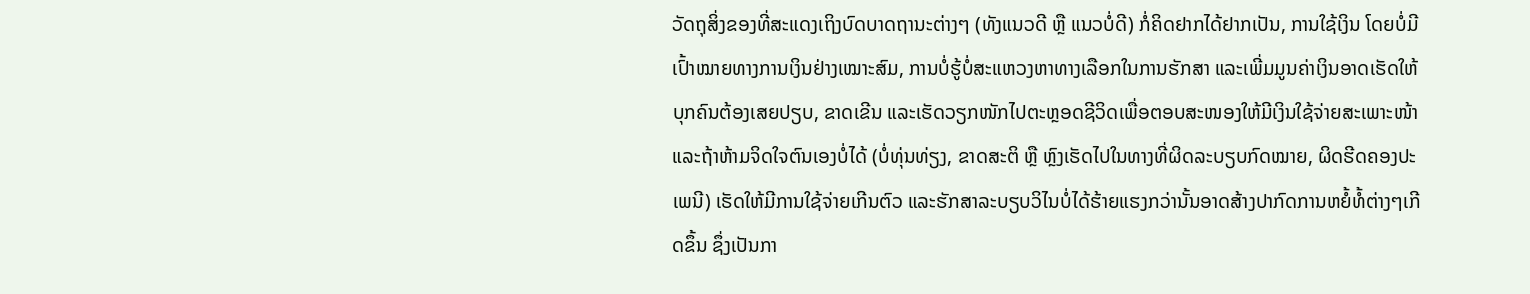ວັດຖຸສິ່ງຂອງທີ່ສະແດງເຖິງບົດບາດຖານະຕ່າງໆ (ທັງແນວດີ ຫຼື ແນວບໍ່ດີ) ກໍ່ຄິດຢາກໄດ້ຢາກເປັນ, ການໃຊ້ເງິນ ໂດຍບໍ່ມີເປົ້າໝາຍທາງການເງິນຢ່າງເໝາະສົມ, ການບໍ່ຮູ້ບໍ່ສະແຫວງຫາທາງເລືອກໃນການຮັກສາ ແລະເພີ່ມມູນຄ່າເງິນອາດເຮັດໃຫ້ບຸກຄົນຕ້ອງເສຍປຽບ, ຂາດເຂີນ ແລະເຮັດວຽກໜັກໄປຕະຫຼອດຊີວິດເພື່ອຕອບສະໜອງໃຫ້ມີເງິນໃຊ້ຈ່າຍສະເພາະໜ້າ ແລະຖ້າຫ້າມຈິດໃຈຕົນເອງບໍ່ໄດ້ (ບໍ່ທຸ່ນທ່ຽງ, ຂາດສະຕິ ຫຼື ຫຼົງເຮັດໄປໃນທາງທີ່ຜິດລະບຽບກົດໝາຍ, ຜິດຮີດຄອງປະເພນີ) ເຮັດໃຫ້ມີການໃຊ້ຈ່າຍເກີນຕົວ ແລະຮັກສາລະບຽບວິໄນບໍ່ໄດ້ຮ້າຍແຮງກວ່ານັ້ນອາດສ້າງປາກົດການຫຍໍ້ທໍ້ຕ່າງໆເກີດຂຶ້ນ ຊຶ່ງເປັນກາ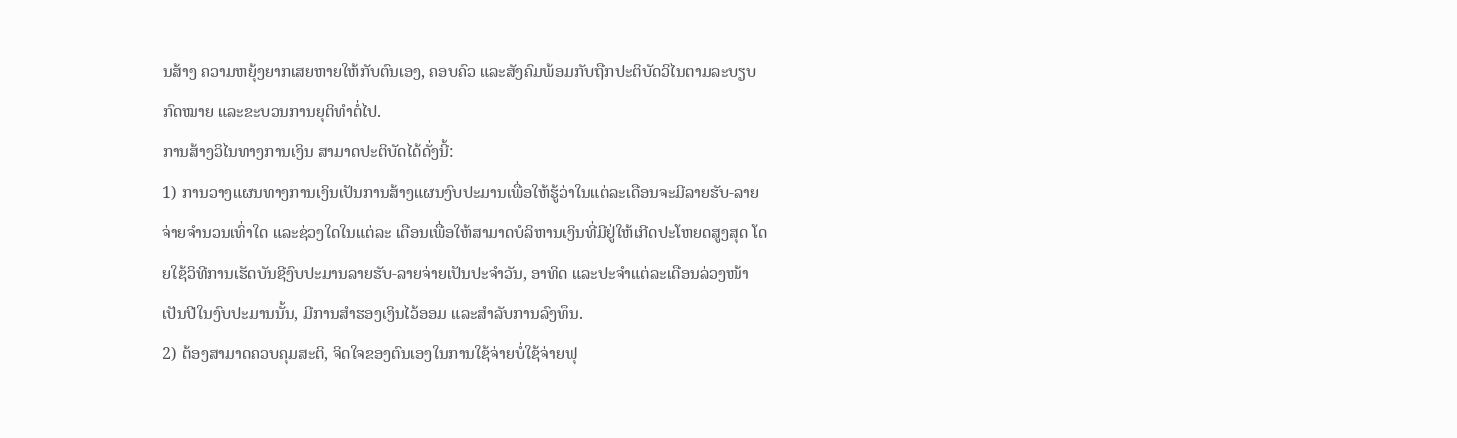ນສ້າງ ຄວາມຫຍຸ້ງຍາກເສຍຫາຍໃຫ້ກັບຕົນເອງ, ຄອບຄົວ ແລະສັງຄົມພ້ອມກັບຖືກປະຕິບັດວິໄນຕາມລະບຽບກົດໝາຍ ແລະຂະບວນການຍຸຕິທຳຕໍ່ໄປ.
ການສ້າງວິໄນທາງການເງິນ ສາມາດປະຕິບັດໄດ້ດັ່ງນີ້:
1) ການວາງແຜນທາງການເງິນເປັນການສ້າງແຜນງົບປະມານເພື່ອໃຫ້ຮູ້ວ່າໃນແຕ່ລະເດືອນຈະມີລາຍຮັບ-ລາຍຈ່າຍຈຳນວນເທົ່າໃດ ແລະຊ່ວງໃດໃນແຕ່ລະ ເດືອນເພື່ອໃຫ້ສາມາດບໍລິຫານເງິນທີ່ມີຢູ່ໃຫ້ເກີດປະໂຫຍດສູງສຸດ ໂດຍໃຊ້ວິທີການເຮັດບັນຊີງົບປະມານລາຍຮັບ-ລາຍຈ່າຍເປັນປະຈຳວັນ, ອາທິດ ແລະປະຈຳແຕ່ລະເດືອນລ່ວງໜ້າເປັນປີໃນງົບປະມານນັ້ນ, ມີການສໍາຮອງເງິນໄວ້ອອມ ແລະສໍາລັບການລົງທຶນ.
2) ຕ້ອງສາມາດຄວບຄຸມສະຕິ, ຈິດໃຈຂອງຕົນເອງໃນການໃຊ້ຈ່າຍບໍ່ໃຊ້ຈ່າຍຟຸ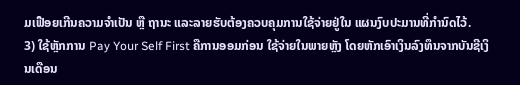ມເຟືອຍເກີນຄວາມຈຳເປັນ ຫຼື ຖານະ ແລະລາຍຮັບຕ້ອງຄວບຄຸມການໃຊ້ຈ່າຍຢູ່ໃນ ແຜນງົບປະມານທີ່ກຳນົດໄວ້.
3) ໃຊ້ຫຼັກການ Pay Your Self First ຄືການອອມກ່ອນ ໃຊ້ຈ່າຍໃນພາຍຫຼັງ ໂດຍຫັກເອົາເງິນລົງທຶນຈາກບັນຊີເງິນເດືອນ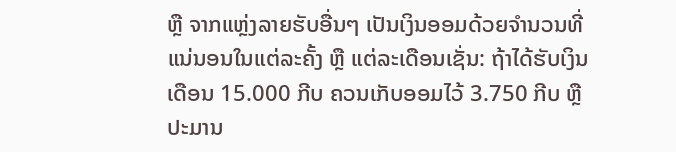ຫຼື ຈາກແຫຼ່ງລາຍຮັບອື່ນໆ ເປັນເງິນອອມດ້ວຍຈຳນວນທີ່ແນ່ນອນໃນແຕ່ລະຄັ້ງ ຫຼື ແຕ່ລະເດືອນເຊັ່ນ: ຖ້າໄດ້ຮັບເງິນເດືອນ 15.000 ກີບ ຄວນເກັບອອມໄວ້ 3.750 ກີບ ຫຼື ປະມານ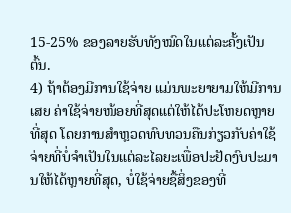15-25% ຂອງລາຍຮັບທັງໝົດໃນແຕ່ລະຄັ້ງເປັນຕົ້ນ.
4) ຖ້າຕ້ອງມີການໃຊ້ຈ່າຍ ແມ່ນພະຍາຍາມໃຫ້ມີການເສຍ ຄ່າໃຊ້ຈ່າຍໜ້ອຍທີ່ສຸດແຕ່ໃຫ້ໄດ້ປະໂຫຍດຫຼາຍທີ່ສຸດ ໂດຍການສຳຫຼວດທົບທວນຄືນກ່ຽວກັບຄ່າໃຊ້ຈ່າຍທີ່ບໍ່ຈຳເປັນໃນແຕ່ລະໄລຍະເພື່ອປະຢັດງົບປະມານໃຫ້ໄດ້ຫຼາຍທີ່ສຸດ, ບໍ່ໃຊ້ຈ່າຍຊື້ສິ່ງຂອງທີ່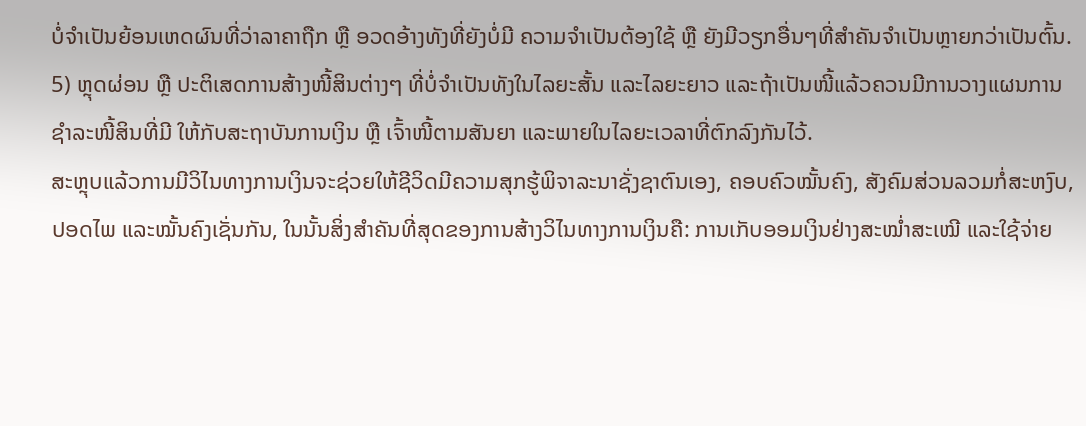ບໍ່ຈໍາເປັນຍ້ອນເຫດຜົນທີ່ວ່າລາຄາຖືກ ຫຼື ອວດອ້າງທັງທີ່ຍັງບໍ່ມີ ຄວາມຈໍາເປັນຕ້ອງໃຊ້ ຫຼື ຍັງມີວຽກອື່ນໆທີ່ສຳຄັນຈຳເປັນຫຼາຍກວ່າເປັນຕົ້ນ.
5) ຫຼຸດຜ່ອນ ຫຼື ປະຕິເສດການສ້າງໜີ້ສິນຕ່າງໆ ທີ່ບໍ່ຈຳເປັນທັງໃນໄລຍະສັ້ນ ແລະໄລຍະຍາວ ແລະຖ້າເປັນໜີ້ແລ້ວຄວນມີການວາງແຜນການຊຳລະໜີ້ສິນທີ່ມີ ໃຫ້ກັບສະຖາບັນການເງິນ ຫຼື ເຈົ້າໜີ້ຕາມສັນຍາ ແລະພາຍໃນໄລຍະເວລາທີ່ຕົກລົງກັນໄວ້.
ສະຫຼຸບແລ້ວການມີວິໄນທາງການເງິນຈະຊ່ວຍໃຫ້ຊີວິດມີຄວາມສຸກຮູ້ພິຈາລະນາຊັ່ງຊາຕົນເອງ, ຄອບຄົວໝັ້ນຄົງ, ສັງຄົມສ່ວນລວມກໍ່ສະຫງົບ, ປອດໄພ ແລະໝັ້ນຄົງເຊັ່ນກັນ, ໃນນັ້ນສິ່ງສຳຄັນທີ່ສຸດຂອງການສ້າງວິໄນທາງການເງິນຄື: ການເກັບອອມເງິນຢ່າງສະໝໍ່າສະເໝີ ແລະໃຊ້ຈ່າຍ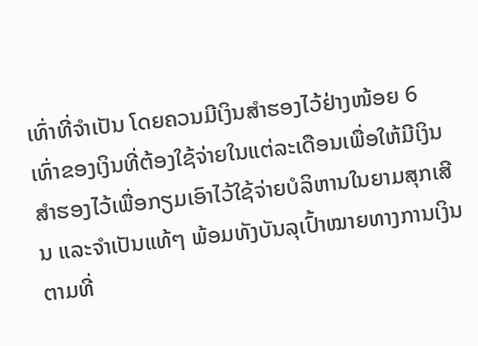ເທົ່າທີ່ຈຳເປັນ ໂດຍຄວນມີເງິນສຳຮອງໄວ້ຢ່າງໜ້ອຍ 6 ເທົ່າຂອງເງິນທີ່ຕ້ອງໃຊ້ຈ່າຍໃນແຕ່ລະເດືອນເພື່ອໃຫ້ມີເງິນສຳຮອງໄວ້ເພື່ອກຽມເອົາໄວ້ໃຊ້ຈ່າຍບໍລິຫານໃນຍາມສຸກເສີນ ແລະຈຳເປັນແທ້ໆ ພ້ອມທັງບັນລຸເປົ້າໝາຍທາງການເງິນຕາມທີ່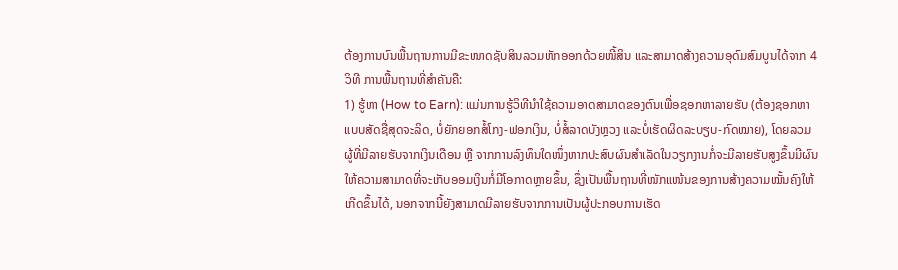ຕ້ອງການບົນພື້ນຖານການມີຂະໜາດຊັບສິນລວມຫັກອອກດ້ວຍໜີ້ສິນ ແລະສາມາດສ້າງຄວາມອຸດົມສົມບູນໄດ້ຈາກ 4 ວິທີ ການພື້ນຖານທີ່ສຳຄັນຄື:
1) ຮູ້ຫາ (How to Earn): ແມ່ນການຮູ້ວິທີນໍາໃຊ້ຄວາມອາດສາມາດຂອງຕົນເພື່ອຊອກຫາລາຍຮັບ (ຕ້ອງຊອກຫາແບບສັດຊື່ສຸດຈະລິດ, ບໍ່ຍັກຍອກສໍ້ໂກງ-ຟອກເງິນ, ບໍ່ສໍ້ລາດບັງຫຼວງ ແລະບໍ່ເຮັດຜິດລະບຽບ-ກົດໝາຍ), ໂດຍລວມຜູ້ທີ່ມີລາຍຮັບຈາກເງິນເດືອນ ຫຼື ຈາກການລົງທຶນໃດໜຶ່ງຫາກປະສົບຜົນສຳເລັດໃນວຽກງານກໍ່ຈະມີລາຍຮັບສູງຂຶ້ນມີຜົນໃຫ້ຄວາມສາມາດທີ່ຈະເກັບອອມເງິນກໍ່ມີໂອກາດຫຼາຍຂຶ້ນ, ຊຶ່ງເປັນພື້ນຖານທີ່ໜັກແໜ້ນຂອງການສ້າງຄວາມໝັ້ນຄົງໃຫ້ເກີດຂຶ້ນໄດ້, ນອກຈາກນີ້ຍັງສາມາດມີລາຍຮັບຈາກການເປັນຜູ້ປະກອບການເຮັດ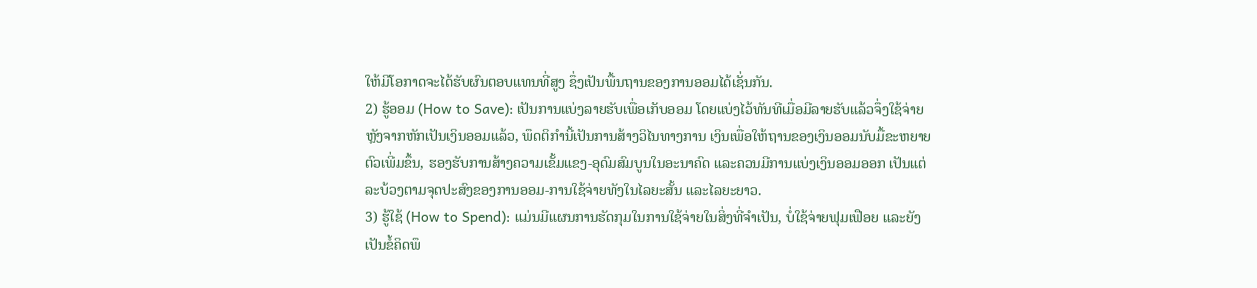ໃຫ້ມີໂອກາດຈະໄດ້ຮັບຜົນຕອບແທນທີ່ສູງ ຊຶ່ງເປັນພື້ນຖານຂອງການອອມໄດ້ເຊັ່ນກັນ.
2) ຮູ້ອອມ (How to Save): ເປັນການແບ່ງລາຍຮັບເພື່ອເກັບອອມ ໂດຍແບ່ງໄວ້ທັນທີເມື່ອມີລາຍຮັບແລ້ວຈຶ່ງໃຊ້ຈ່າຍຫຼັງຈາກຫັກເປັນເງິນອອມແລ້ວ, ພຶດຕິກຳນີ້ເປັນການສ້າງວິໄນທາງການ ເງິນເພື່ອໃຫ້ຖານຂອງເງິນອອມນັບມື້ຂະຫຍາຍຕົວເພີ່ມຂຶ້ນ, ຮອງຮັບການສ້າງຄວາມເຂັ້ມແຂງ-ອຸດົມສົມບູນໃນອະນາຄົດ ແລະຄວນມີການແບ່ງເງິນອອມອອກ ເປັນແຕ່ລະບ້ວງຕາມຈຸດປະສົງຂອງການອອມ-ການໃຊ້ຈ່າຍທັງໃນໄລຍະສັ້ນ ແລະໄລຍະຍາວ.
3) ຮູ້ໃຊ້ (How to Spend): ແມ່ນມີແຜນການຮັດກຸມໃນການໃຊ້ຈ່າຍໃນສິ່ງທີ່ຈໍາເປັນ, ບໍ່ໃຊ້ຈ່າຍຟຸມເຟືອຍ ແລະຍັງເປັນຂໍ້ຄິດພຶ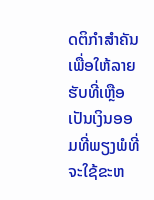ດຕິກໍາສໍາຄັນເພື່ອໃຫ້ລາຍຮັບທີ່ເຫຼືອເປັນເງິນອອມທີ່ພຽງພໍທີ່ຈະໃຊ້ຂະຫ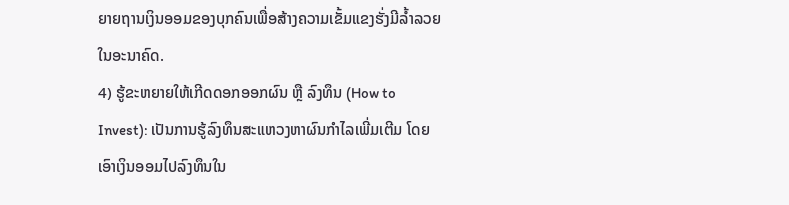ຍາຍຖານເງິນອອມຂອງບຸກຄົນເພື່ອສ້າງຄວາມເຂັ້ມແຂງຮັ່ງມີລໍ້າລວຍໃນອະນາຄົດ.
4) ຮູ້ຂະຫຍາຍໃຫ້ເກີດດອກອອກຜົນ ຫຼື ລົງທຶນ (How to Invest): ເປັນການຮູ້ລົງທຶນສະແຫວງຫາຜົນກຳໄລເພີ່ມເຕີມ ໂດຍເອົາເງິນອອມໄປລົງທຶນໃນ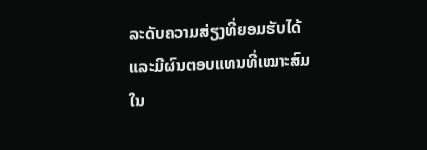ລະດັບຄວາມສ່ຽງທີ່ຍອມຮັບໄດ້ ແລະມີຜົນຕອບແທນທີ່ເໝາະສົມໃນ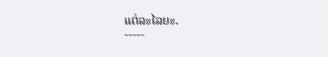ແຕ່ລະໄລຍະ.
-----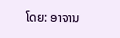ໂດຍ: ອາຈານ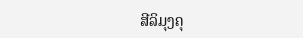ສີລິມຸງຄຸ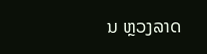ນ ຫຼວງລາດ